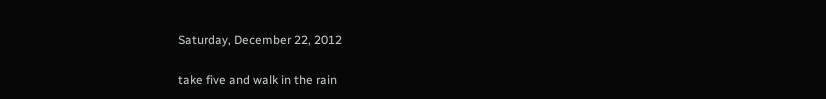Saturday, December 22, 2012

take five and walk in the rain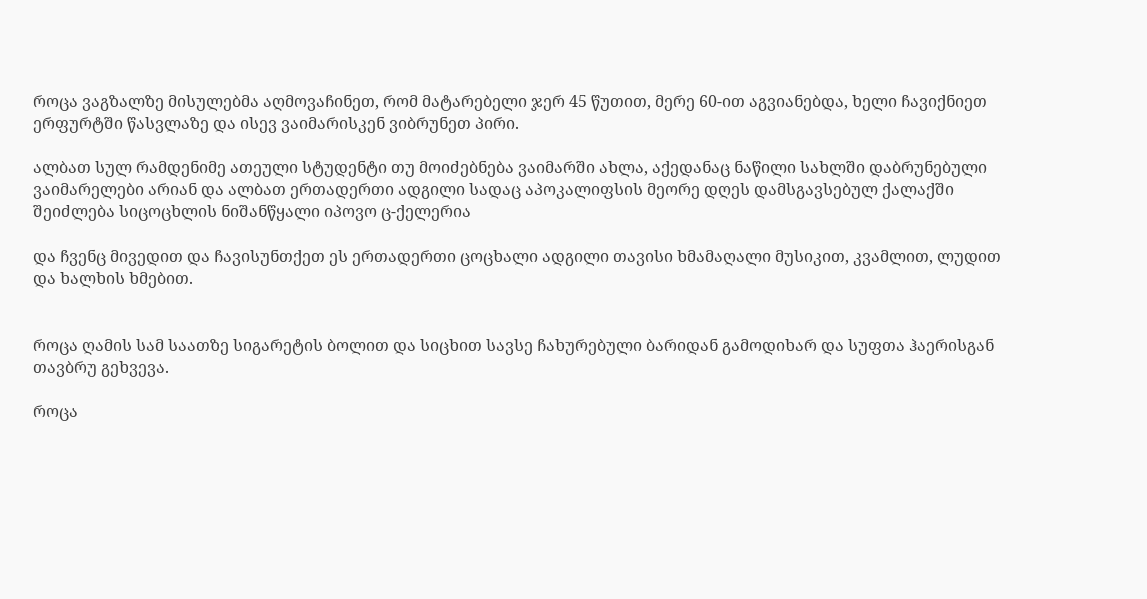როცა ვაგზალზე მისულებმა აღმოვაჩინეთ, რომ მატარებელი ჯერ 45 წუთით, მერე 60-ით აგვიანებდა, ხელი ჩავიქნიეთ ერფურტში წასვლაზე და ისევ ვაიმარისკენ ვიბრუნეთ პირი.

ალბათ სულ რამდენიმე ათეული სტუდენტი თუ მოიძებნება ვაიმარში ახლა, აქედანაც ნაწილი სახლში დაბრუნებული ვაიმარელები არიან და ალბათ ერთადერთი ადგილი სადაც აპოკალიფსის მეორე დღეს დამსგავსებულ ქალაქში შეიძლება სიცოცხლის ნიშანწყალი იპოვო ც-ქელერია

და ჩვენც მივედით და ჩავისუნთქეთ ეს ერთადერთი ცოცხალი ადგილი თავისი ხმამაღალი მუსიკით, კვამლით, ლუდით და ხალხის ხმებით.


როცა ღამის სამ საათზე სიგარეტის ბოლით და სიცხით სავსე ჩახურებული ბარიდან გამოდიხარ და სუფთა ჰაერისგან თავბრუ გეხვევა.

როცა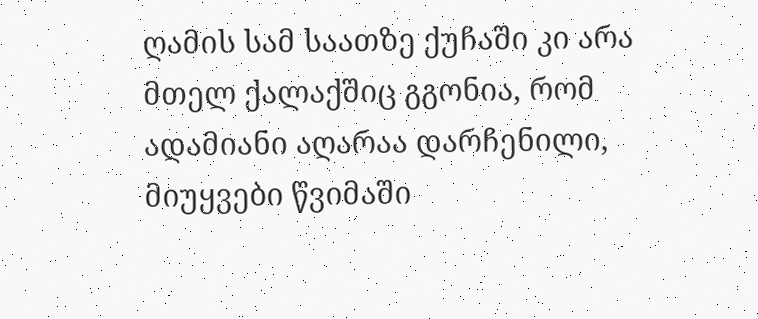ღამის სამ საათზე ქუჩაში კი არა მთელ ქალაქშიც გგონია, რომ ადამიანი აღარაა დარჩენილი, მიუყვები წვიმაში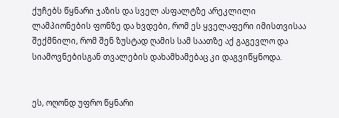ქუჩებს წყნარი ჯაზის და სველ ასფალტზე არეკლილი ლამპიონების ფონზე და ხვდები, რომ ეს ყველაფერი იმისთვისაა შექმნილი, რომ შენ ზუსტად ღამის სამ საათზე აქ გაგევლო და სიამოვნებისგან თვალების დახამხამებაც კი დაგვიწყნოდა.


ეს, ოღონდ უფრო წყნარი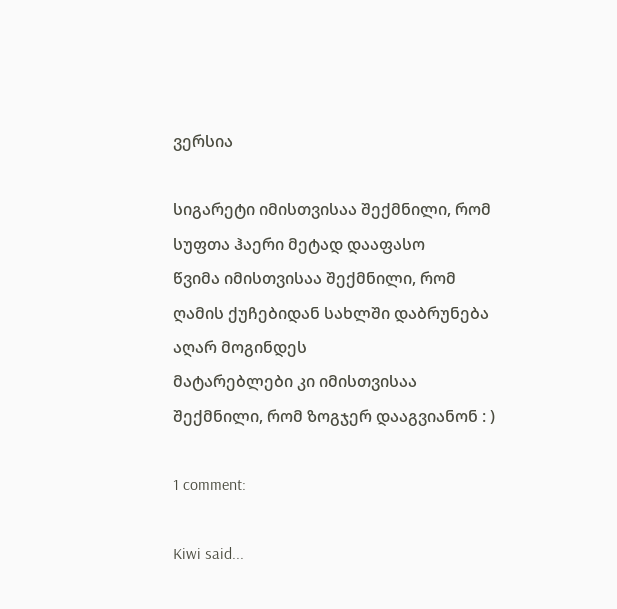ვერსია

სიგარეტი იმისთვისაა შექმნილი, რომ სუფთა ჰაერი მეტად დააფასო
წვიმა იმისთვისაა შექმნილი, რომ ღამის ქუჩებიდან სახლში დაბრუნება აღარ მოგინდეს
მატარებლები კი იმისთვისაა შექმნილი, რომ ზოგჯერ დააგვიანონ : )

1 comment:

Kiwi said...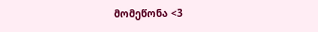მომეწონა <3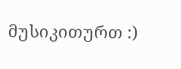მუსიკითურთ :)